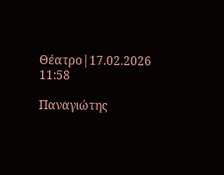Θέατρο|17.02.2026 11:58

Παναγιώτης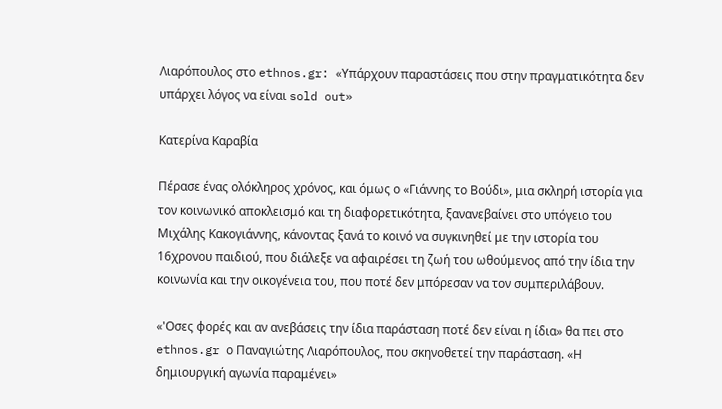Λιαρόπουλος στο ethnos.gr: «Υπάρχουν παραστάσεις που στην πραγματικότητα δεν υπάρχει λόγος να είναι sold out»

Κατερίνα Καραβία

Πέρασε ένας ολόκληρος χρόνος, και όμως ο «Γιάννης το Βούδι», μια σκληρή ιστορία για τον κοινωνικό αποκλεισμό και τη διαφορετικότητα, ξανανεβαίνει στο υπόγειο του Μιχάλης Κακογιάννης, κάνοντας ξανά το κοινό να συγκινηθεί με την ιστορία του 16χρονου παιδιού, που διάλεξε να αφαιρέσει τη ζωή του ωθούμενος από την ίδια την κοινωνία και την οικογένεια του, που ποτέ δεν μπόρεσαν να τον συμπεριλάβουν.

«'Οσες φορές και αν ανεβάσεις την ίδια παράσταση ποτέ δεν είναι η ίδια» θα πει στο ethnos.gr ο Παναγιώτης Λιαρόπουλος, που σκηνοθετεί την παράσταση. «Η δημιουργική αγωνία παραμένει»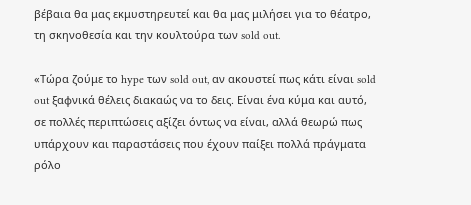βέβαια θα μας εκμυστηρευτεί και θα μας μιλήσει για το θέατρο, τη σκηνοθεσία και την κουλτούρα των sold out.

«Τώρα ζούμε το hype των sold out, αν ακουστεί πως κάτι είναι sold out ξαφνικά θέλεις διακαώς να το δεις. Είναι ένα κύμα και αυτό, σε πολλές περιπτώσεις αξίζει όντως να είναι, αλλά θεωρώ πως υπάρχουν και παραστάσεις που έχουν παίξει πολλά πράγματα ρόλο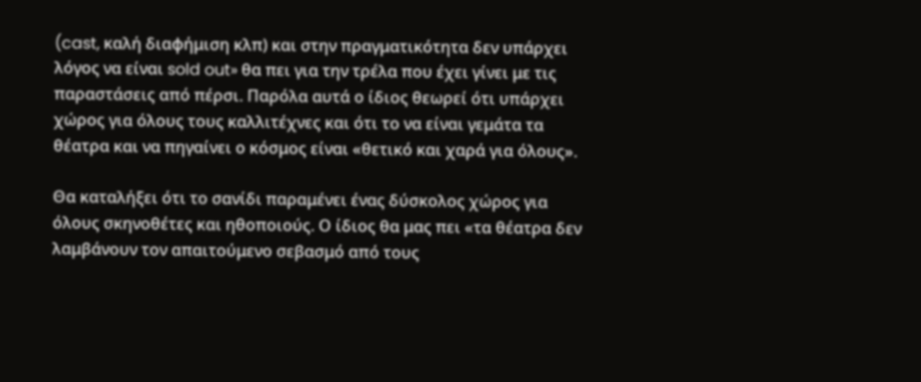(cast, καλή διαφήμιση κλπ) και στην πραγματικότητα δεν υπάρχει λόγος να είναι sold out» θα πει για την τρέλα που έχει γίνει με τις παραστάσεις από πέρσι. Παρόλα αυτά ο ίδιος θεωρεί ότι υπάρχει χώρος για όλους τους καλλιτέχνες και ότι το να είναι γεμάτα τα θέατρα και να πηγαίνει ο κόσμος είναι «θετικό και χαρά για όλους».

Θα καταλήξει ότι το σανίδι παραμένει ένας δύσκολος χώρος για όλους σκηνοθέτες και ηθοποιούς. Ο ίδιος θα μας πει «τα θέατρα δεν λαμβάνουν τον απαιτούμενο σεβασμό από τους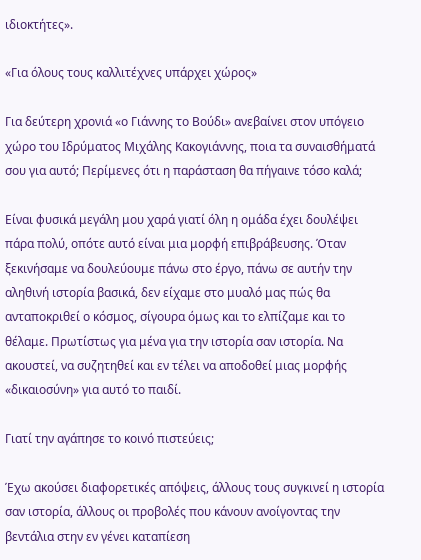ιδιοκτήτες».

«Για όλους τους καλλιτέχνες υπάρχει χώρος»

Για δεύτερη χρονιά «ο Γιάννης το Βούδι» ανεβαίνει στον υπόγειο χώρο του Ιδρύματος Μιχάλης Κακογιάννης, ποια τα συναισθήματά σου για αυτό; Περίμενες ότι η παράσταση θα πήγαινε τόσο καλά;

Είναι φυσικά μεγάλη μου χαρά γιατί όλη η ομάδα έχει δουλέψει πάρα πολύ, οπότε αυτό είναι μια μορφή επιβράβευσης. Όταν ξεκινήσαμε να δουλεύουμε πάνω στο έργο, πάνω σε αυτήν την αληθινή ιστορία βασικά, δεν είχαμε στο μυαλό μας πώς θα ανταποκριθεί ο κόσμος, σίγουρα όμως και το ελπίζαμε και το θέλαμε. Πρωτίστως για μένα για την ιστορία σαν ιστορία. Να ακουστεί, να συζητηθεί και εν τέλει να αποδοθεί μιας μορφής «δικαιοσύνη» για αυτό το παιδί.

Γιατί την αγάπησε το κοινό πιστεύεις;

Έχω ακούσει διαφορετικές απόψεις, άλλους τους συγκινεί η ιστορία σαν ιστορία, άλλους οι προβολές που κάνουν ανοίγοντας την βεντάλια στην εν γένει καταπίεση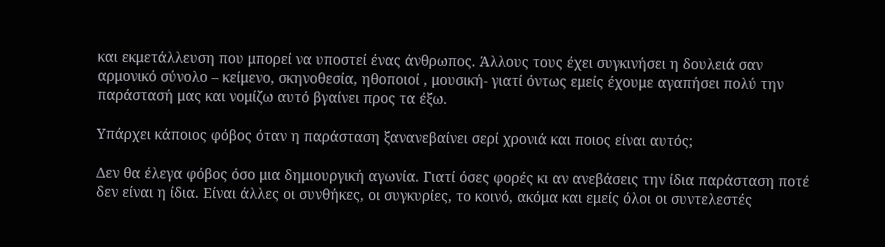και εκμετάλλευση που μπορεί να υποστεί ένας άνθρωπος. Άλλους τους έχει συγκινήσει η δουλειά σαν αρμονικό σύνολο – κείμενο, σκηνοθεσία, ηθοποιοί , μουσική- γιατί όντως εμείς έχουμε αγαπήσει πολύ την παράστασή μας και νομίζω αυτό βγαίνει προς τα έξω.

Υπάρχει κάποιος φόβος όταν η παράσταση ξανανεβαίνει σερί χρονιά και ποιος είναι αυτός;

Δεν θα έλεγα φόβος όσο μια δημιουργική αγωνία. Γιατί όσες φορές κι αν ανεβάσεις την ίδια παράσταση ποτέ δεν είναι η ίδια. Είναι άλλες οι συνθήκες, οι συγκυρίες, το κοινό, ακόμα και εμείς όλοι οι συντελεστές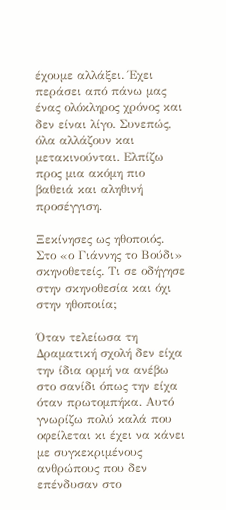έχουμε αλλάξει. Έχει περάσει από πάνω μας ένας ολόκληρος χρόνος και δεν είναι λίγο. Συνεπώς, όλα αλλάζουν και μετακινούνται. Ελπίζω προς μια ακόμη πιο βαθειά και αληθινή προσέγγιση.

Ξεκίνησες ως ηθοποιός. Στο «ο Γιάννης το Βούδι» σκηνοθετείς. Τι σε οδήγησε στην σκηνοθεσία και όχι στην ηθοποιία;

Όταν τελείωσα τη Δραματική σχολή δεν είχα την ίδια ορμή να ανέβω στο σανίδι όπως την είχα όταν πρωτομπήκα. Αυτό γνωρίζω πολύ καλά που οφείλεται κι έχει να κάνει με συγκεκριμένους ανθρώπους που δεν επένδυσαν στο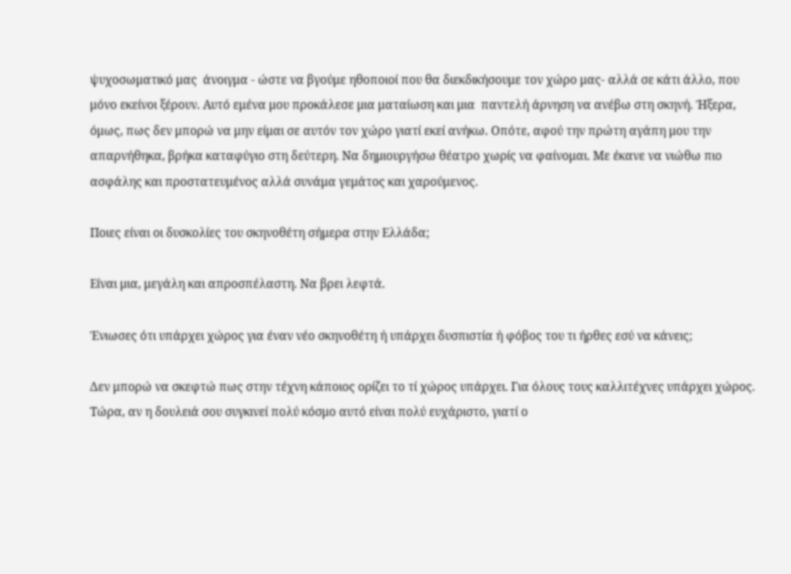ψυχοσωματικό μας  άνοιγμα - ώστε να βγούμε ηθοποιοί που θα διεκδικήσουμε τον χώρο μας- αλλά σε κάτι άλλο, που μόνο εκείνοι ξέρουν. Αυτό εμένα μου προκάλεσε μια ματαίωση και μια  παντελή άρνηση να ανέβω στη σκηνή. Ήξερα, όμως, πως δεν μπορώ να μην είμαι σε αυτόν τον χώρο γιατί εκεί ανήκω. Οπότε, αφού την πρώτη αγάπη μου την απαρνήθηκα, βρήκα καταφύγιο στη δεύτερη. Να δημιουργήσω θέατρο χωρίς να φαίνομαι. Με έκανε να νιώθω πιο ασφάλης και προστατευμένος αλλά συνάμα γεμάτος και χαρούμενος.

Ποιες είναι οι δυσκολίες του σκηνοθέτη σήμερα στην Ελλάδα;

Είναι μια, μεγάλη και απροσπέλαστη. Να βρει λεφτά.

Ένιωσες ότι υπάρχει χώρος για έναν νέο σκηνοθέτη ή υπάρχει δυσπιστία ή φόβος του τι ήρθες εσύ να κάνεις;

Δεν μπορώ να σκεφτώ πως στην τέχνη κάποιος ορίζει το τί χώρος υπάρχει. Για όλους τους καλλιτέχνες υπάρχει χώρος. Τώρα, αν η δουλειά σου συγκινεί πολύ κόσμο αυτό είναι πολύ ευχάριστο, γιατί ο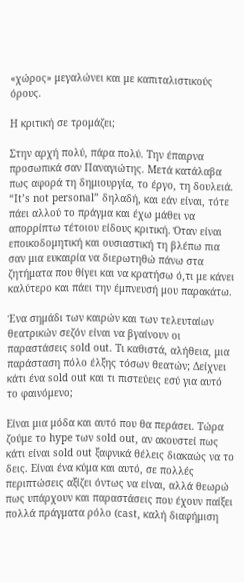«χώρος» μεγαλώνει και με καπιταλιστικούς όρους.

Η κριτική σε τρομάζει;

Στην αρχή πολύ, πάρα πολύ. Την έπαιρνα προσωπικά σαν Παναγιώτης. Μετά κατάλαβα πως αφορά τη δημιουργία, το έργο, τη δουλειά. “Ιt’s not personal” δηλαδή, και εάν είναι, τότε πάει αλλού το πράγμα και έχω μάθει να απορρίπτω τέτοιου είδους κριτική. Όταν είναι εποικοδομητική και ουσιαστική τη βλέπω πια σαν μια ευκαιρία να διερωτηθώ πάνω στα ζητήματα που θίγει και να κρατήσω ό,τι με κάνει καλύτερο και πάει την έμπνευσή μου παρακάτω.

Ένα σημάδι των καιρών και των τελευταίων θεατρικών σεζόν είναι να βγαίνουν οι παραστάσεις sold out. Τι καθιστά, αλήθεια, μια παράσταση πόλο έλξης τόσων θεατών; Δείχνει κάτι ένα sold out και τι πιστεύεις εσύ για αυτό το φαινόμενο;

Είναι μια μόδα και αυτό που θα περάσει. Τώρα ζούμε το hype των sold out, αν ακουστεί πως κάτι είναι sold out ξαφνικά θέλεις διακαώς να το δεις. Είναι ένα κύμα και αυτό, σε πολλές περιπτώσεις αξίζει όντως να είναι, αλλά θεωρώ πως υπάρχουν και παραστάσεις που έχουν παίξει πολλά πράγματα ρόλο (cast, καλή διαφήμιση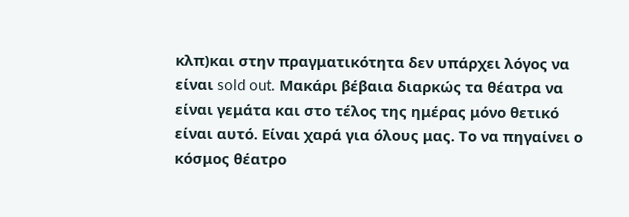κλπ)και στην πραγματικότητα δεν υπάρχει λόγος να είναι sold out. Μακάρι βέβαια διαρκώς τα θέατρα να είναι γεμάτα και στο τέλος της ημέρας μόνο θετικό είναι αυτό. Είναι χαρά για όλους μας. Το να πηγαίνει ο κόσμος θέατρο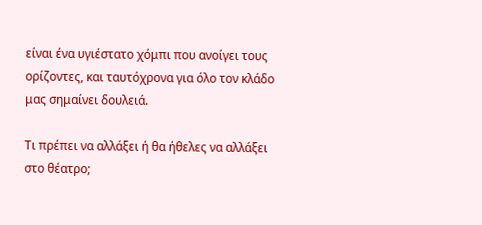είναι ένα υγιέστατο χόμπι που ανοίγει τους ορίζοντες, και ταυτόχρονα για όλο τον κλάδο μας σημαίνει δουλειά.

Τι πρέπει να αλλάξει ή θα ήθελες να αλλάξει στο θέατρο;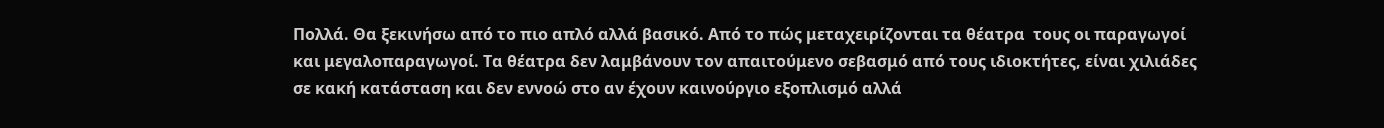Πολλά. Θα ξεκινήσω από το πιο απλό αλλά βασικό. Από το πώς μεταχειρίζονται τα θέατρα  τους οι παραγωγοί και μεγαλοπαραγωγοί. Τα θέατρα δεν λαμβάνουν τον απαιτούμενο σεβασμό από τους ιδιοκτήτες, είναι χιλιάδες  σε κακή κατάσταση και δεν εννοώ στο αν έχουν καινούργιο εξοπλισμό αλλά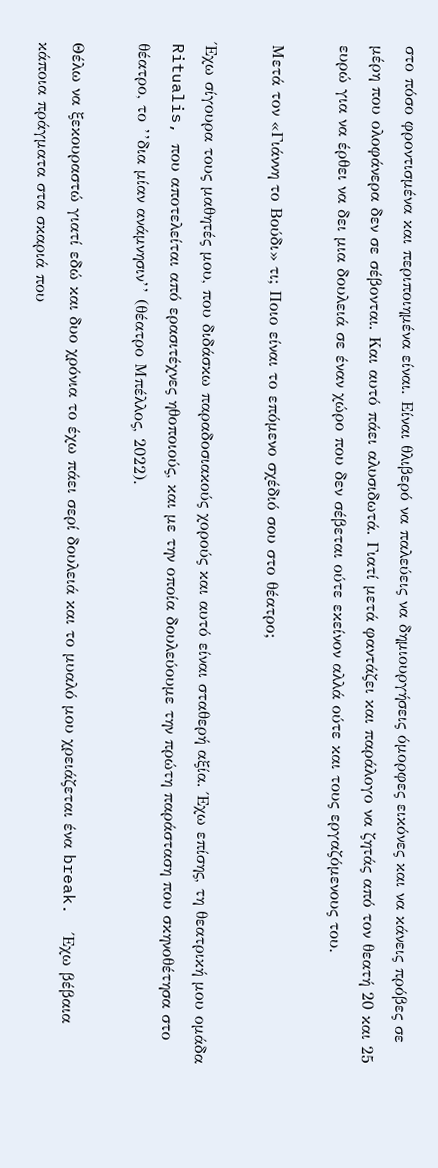στο πόσο φροντισμένα και περιποιημένα είναι. Είναι θλιβερό να παλεύεις να δημιουργήσεις όμορφες εικόνες και να κάνεις πρόβες σε μέρη που ολοφάνερα δεν σε σέβονται. Και αυτό πάει αλυσιδωτά. Γιατί μετά φαντάζει και παράλογο να ζητάς από τον θεατή 20 και 25 ευρώ για να έρθει να δει μια δουλειά σε έναν χώρο που δεν σέβεται ούτε εκείνον αλλά ούτε και τους εργαζόμενους του.

Μετά τον «Γιάννη το Βούδι» τι; Ποιο είναι το επόμενο σχέδιό σου στο θέατρο;

Έχω σίγουρα τους μαθητές μου, που διδάσκω παραδοσιακούς χορούς και αυτό είναι σταθερή αξία. Έχω επίσης, τη θεατρική μου ομάδα Ritualis, που αποτελείται από ερασιτέχνες ηθοποιούς, και με την οποία δουλεύουμε την πρώτη παράσταση που σκηνοθέτησα στο θέατρο, το ’’δια μίαν ανάμνησιν’’ (θέατρο Μπέλλος, 2022).

Θέλω να ξεκουραστώ γιατί εδώ και δυο χρόνια το έχω πάει σερί δουλειά και το μυαλό μου χρειάζεται ένα break.  Έχω βέβαια κάποια πράγματα στα σκαριά που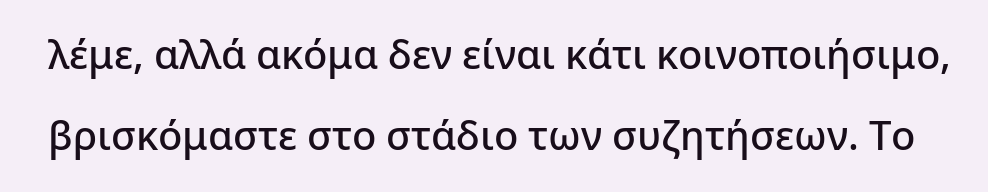λέμε, αλλά ακόμα δεν είναι κάτι κοινοποιήσιμο, βρισκόμαστε στο στάδιο των συζητήσεων. Το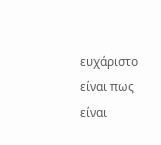ευχάριστο είναι πως είναι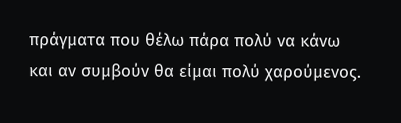πράγματα που θέλω πάρα πολύ να κάνω και αν συμβούν θα είμαι πολύ χαρούμενος.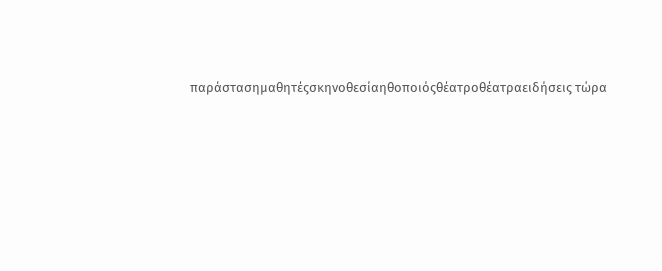παράστασημαθητέςσκηνοθεσίαηθοποιόςθέατροθέατραειδήσεις τώρα